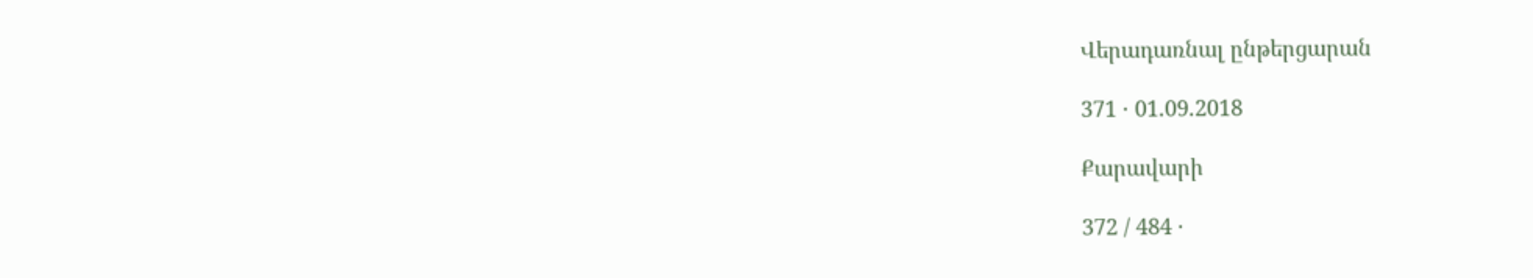Վերադառնալ ընթերցարան

371 · 01.09.2018

Քարավարի

372 / 484 ·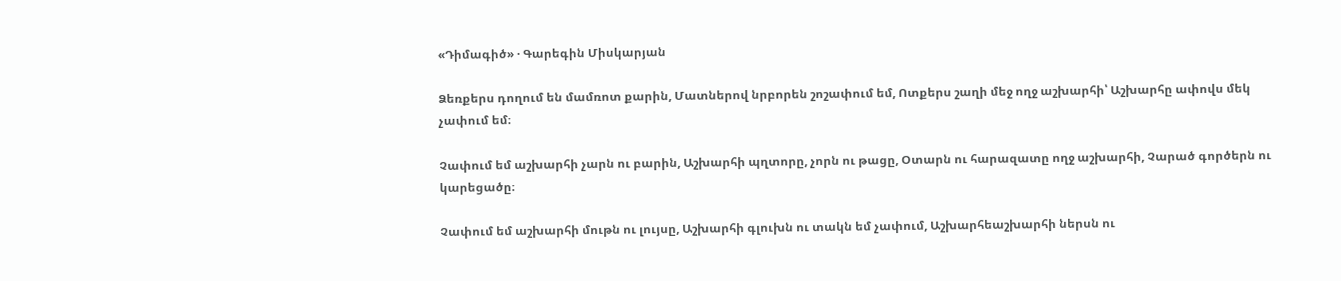«Դիմագիծ» · Գարեգին Միսկարյան

Ձեռքերս դողում են մամռոտ քարին, Մատներով նրբորեն շոշափում եմ, Ոտքերս շաղի մեջ ողջ աշխարհի՝ Աշխարհը ափովս մեկ չափում եմ։

Չափում եմ աշխարհի չարն ու բարին, Աշխարհի պղտորը, չորն ու թացը, Օտարն ու հարազատը ողջ աշխարհի, Չարած գործերն ու կարեցածը։

Չափում եմ աշխարհի մութն ու լույսը, Աշխարհի գլուխն ու տակն եմ չափում, Աշխարհեաշխարհի ներսն ու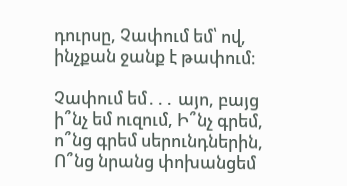դուրսը, Չափում եմ՝ ով, ինչքան ջանք է թափում։

Չափում եմ․․․ այո, բայց ի՞նչ եմ ուզում, Ի՞նչ գրեմ, ո՞նց գրեմ սերունդներին, Ո՞նց նրանց փոխանցեմ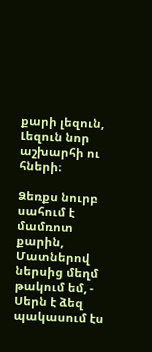քարի լեզուն, Լեզուն նոր աշխարհի ու հների։

Ձեռքս նուրբ սահում է մամռոտ քարին, Մատներով ներսից մեղմ թակում եմ, - Սերն է ձեզ պակասում էս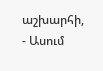աշխարհի, - Ասում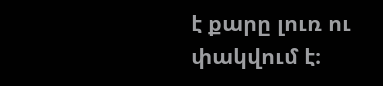է քարը լուռ ու փակվում է։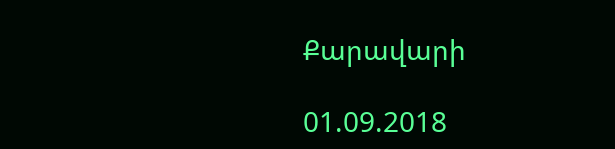Քարավարի

01.09.2018